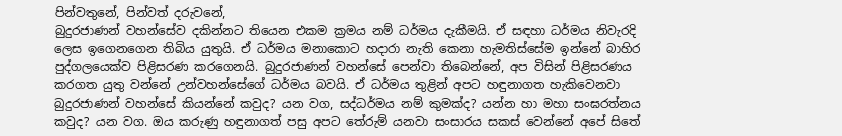පින්වතුනේ, පින්වත් දරුවනේ,
බුදුරජාණන් වහන්සේව දකින්නට තියෙන එකම ක්‍රමය නම් ධර්මය දැකීමයි. ඒ සඳහා ධර්මය නිවැරදි ලෙස ඉගෙනගෙන තිබිය යුතුයි. ඒ ධර්මය මනාකොට හදාරා නැති කෙනා හැමතිස්සේම ඉන්නේ බාහිර පුද්ගලයෙක්ව පිළිසරණ කරගෙනයි. බුදුරජාණන් වහන්සේ පෙන්වා තිබෙන්නේ, අප විසින් පිළිසරණය කරගත යුතු වන්නේ උන්වහන්සේගේ ධර්මය බවයි. ඒ ධර්මය තුළින් අපට හඳුනාගත හැකිවෙනවා බුදුරජාණන් වහන්සේ කියන්නේ කවුද? යන වග, සද්ධර්මය නම් කුමක්ද? යන්න හා මහා සංඝරත්නය කවුද? යන වග. ඔය කරුණු හඳුනාගත් පසු අපට තේරුම් යනවා සංසාරය සකස් වෙන්නේ අපේ සිතේ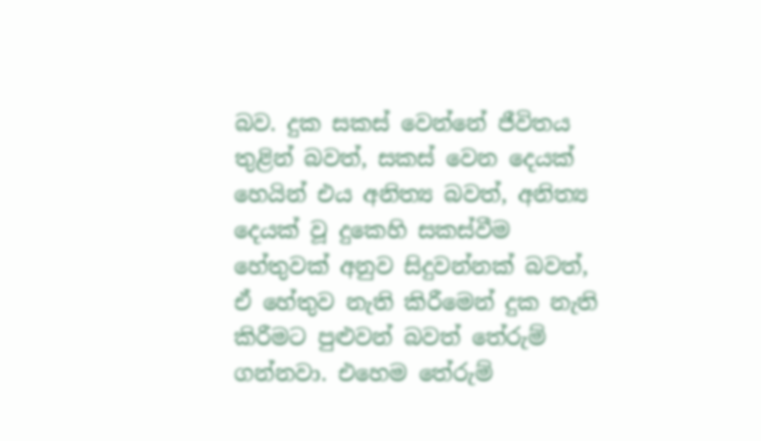බව. දුක සකස් වෙන්නේ ජීවිතය තුළින් බවත්, සකස් වෙන දෙයක් හෙයින් එය අනිත්‍ය බවත්, අනිත්‍ය දෙයක් වූ දුකෙහි සකස්වීම හේතුවක් අනුව සිදුවන්නක් බවත්, ඒ හේතුව නැති කිරීමෙන් දුක නැති කිරීමට පුළුවන් බවත් තේරුම් ගන්නවා. එහෙම තේරුම්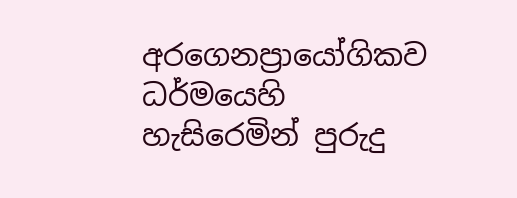අරගෙනප්‍රායෝගිකව ධර්මයෙහි හැසිරෙමින් පුරුදු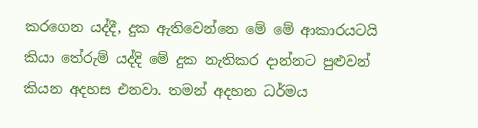කරගෙන යද්දී, දුක ඇතිවෙන්නෙ මේ මේ ආකාරයටයි කියා තේරුම් යද්දි මේ දුක නැතිකර දාන්නට පුළුවන් කියන අදහස එනවා. තමන් අදහන ධර්මය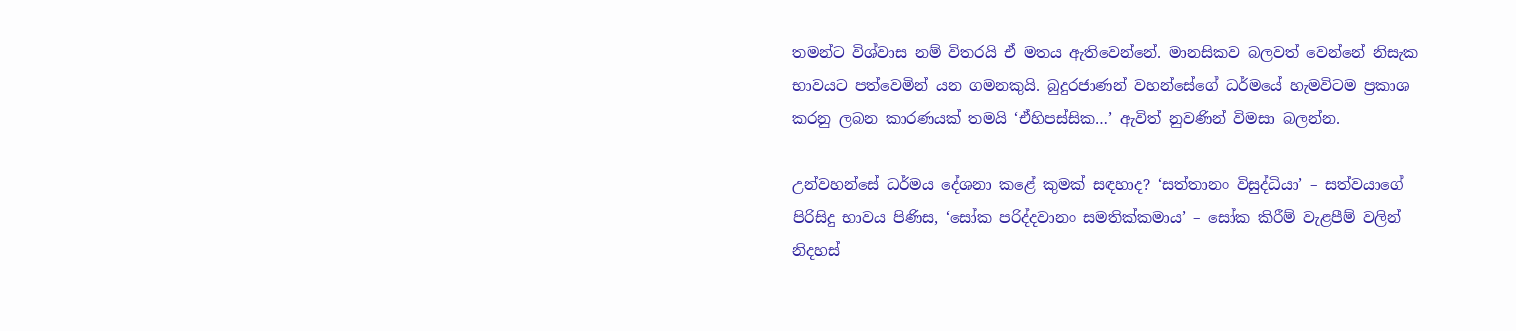තමන්ට විශ්වාස නම් විතරයි ඒ මතය ඇතිවෙන්නේ. මානසිකව බලවත් වෙන්නේ නිසැක භාවයට පත්වෙමින් යන ගමනකුයි. බුදුරජාණන් වහන්සේගේ ධර්මයේ හැමවිටම ප්‍රකාශ කරනු ලබන කාරණයක් තමයි ‘ඒහිපස්සික…’ ඇවිත් නුවණින් විමසා බලන්න.

උන්වහන්සේ ධර්මය දේශනා කළේ කුමක් සඳහාද? ‘සත්තානං විසුද්ධියා’ – සත්වයාගේ පිරිසිදු භාවය පිණිස, ‘සෝක පරිද්දවානං සමතික්කමාය’ – සෝක කිරීම් වැළපීම් වලින් නිදහස්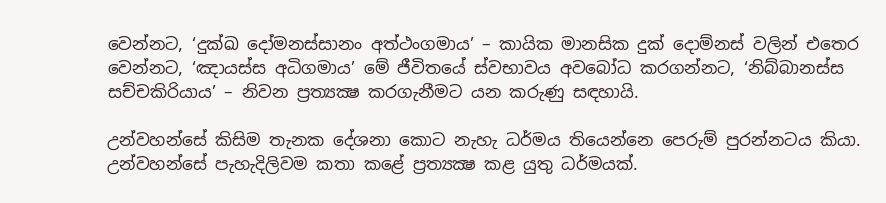වෙන්නට, ‘දුක්ඛ දෝමනස්සානං අත්ථංගමාය’ – කායික මානසික දුක් දොම්නස් වලින් එතෙර වෙන්නට, ‘ඤායස්ස අධිගමාය’ මේ ජීවිතයේ ස්වභාවය අවබෝධ කරගන්නට, ‘නිබ්බානස්ස සච්චකිරියාය’ – නිවන ප්‍රත්‍යක්‍ෂ කරගැනීමට යන කරුණු සඳහායි.

උන්වහන්සේ කිසිම තැනක දේශනා කොට නැහැ ධර්මය තියෙන්නෙ පෙරුම් පුරන්නටය කියා. උන්වහන්සේ පැහැදිලිවම කතා කළේ ප්‍රත්‍යක්‍ෂ කළ යුතු ධර්මයක්.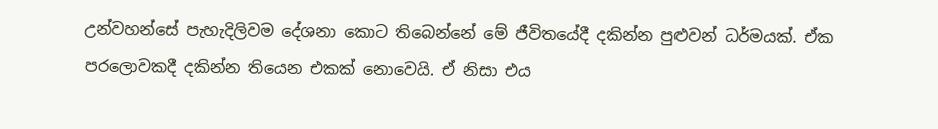උන්වහන්සේ පැහැදිලිවම දේශනා කොට තිබෙන්නේ මේ ජීවිතයේදී දකින්න පුළුවන් ධර්මයක්. ඒක පරලොවකදී දකින්න තියෙන එකක් නොවෙයි. ඒ නිසා එය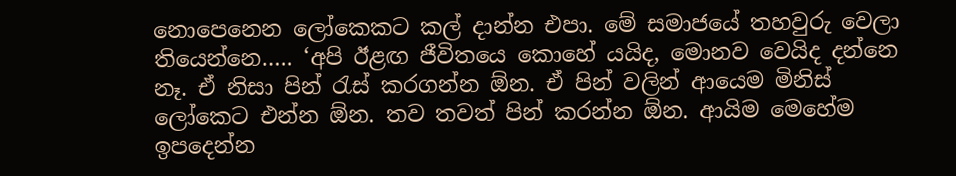නොපෙනෙන ලෝකෙකට කල් දාන්න එපා. මේ සමාජයේ තහවුරු වෙලා තියෙන්නෙ….. ‘අපි ඊළඟ ජීවිතයෙ කොහේ යයිද, මොනව වෙයිද දන්නෙ නෑ. ඒ නිසා පින් රැස් කරගන්න ඕන. ඒ පින් වලින් ආයෙම මිනිස් ලෝකෙට එන්න ඕන. තව තවත් පින් කරන්න ඕන. ආයිම මෙහේම ඉපදෙන්න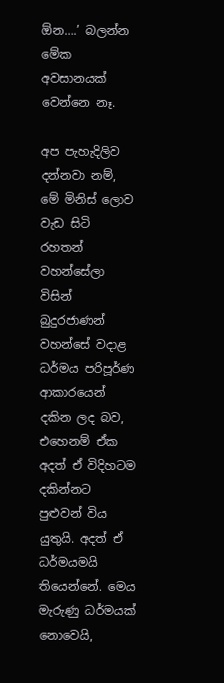ඕන….’ බලන්න මේක අවසානයක් වෙන්නෙ නෑ.

අප පැහැදිලිව දන්නවා නම්, මේ මිනිස් ලොව වැඩ සිටි රහතන් වහන්සේලා විසින් බුදුරජාණන් වහන්සේ වදාළ ධර්මය පරිපූර්ණ ආකාරයෙන් දකින ලද බව, එහෙනම් ඒක අදත් ඒ විදිහටම දකින්නට පුළුවන් විය යුතුයි. අදත් ඒ ධර්මයමයි තියෙන්නේ. මෙය මැරුණු ධර්මයක් නොවෙයි,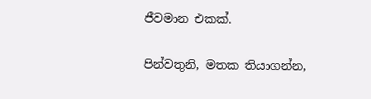ජීවමාන එකක්.

පින්වතුනි, මතක තියාගන්න,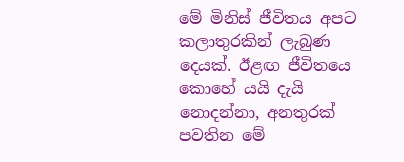මේ මිනිස් ජීවිතය අපට කලාතුරකින් ලැබුණ දෙයක්. ඊළඟ ජීවිතයෙ කොහේ යයි දැයි නොදන්නා, අනතුරක් පවතින මේ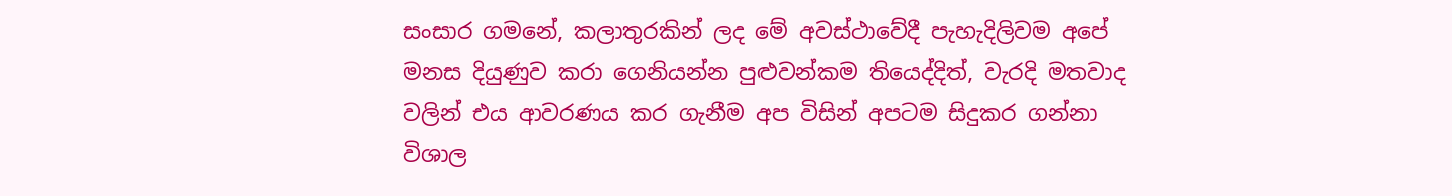සංසාර ගමනේ, කලාතුරකින් ලද මේ අවස්ථාවේදී පැහැදිලිවම අපේ මනස දියුණුව කරා ගෙනියන්න පුළුවන්කම තියෙද්දිත්, වැරදි මතවාද වලින් එය ආවරණය කර ගැනීම අප විසින් අපටම සිදුකර ගන්නා විශාල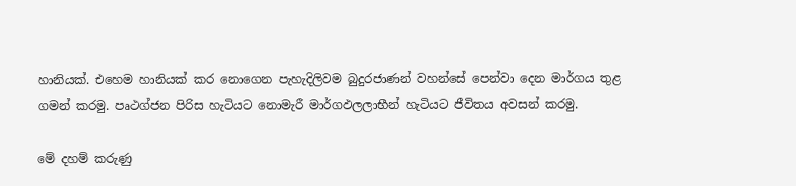හානියක්. එහෙම හානියක් කර නොගෙන පැහැදිලිවම බුදුරජාණන් වහන්සේ පෙන්වා දෙන මාර්ගය තුළ ගමන් කරමු. පෘථග්ජන පිරිස හැටියට නොමැරී මාර්ගඵලලාභීන් හැටියට ජීවිතය අවසන් කරමු.

මේ දහම් කරුණු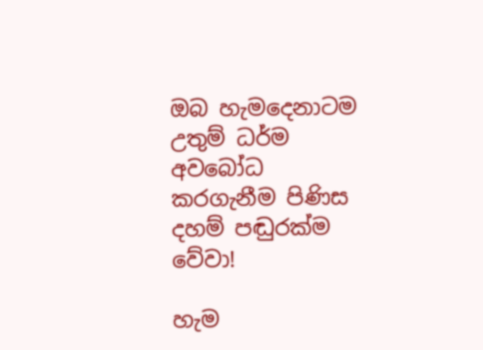ඔබ හැමදෙනාටම උතුම් ධර්ම අවබෝධ කරගැනීම පිණිස දහම් පඬුරක්ම වේවා!

හැම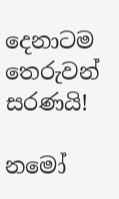දෙනාටම තෙරුවන් සරණයි!

නමෝ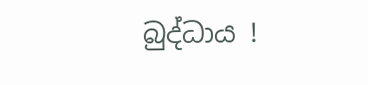බුද්ධාය !